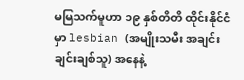မမြသက်မူဟာ ၁၉ နှစ်တိတိ ထိုင်းနိုင်ငံမှာ lesbian (အမျိုးသမီး အချင်းချင်းချစ်သူ) အနေနဲ့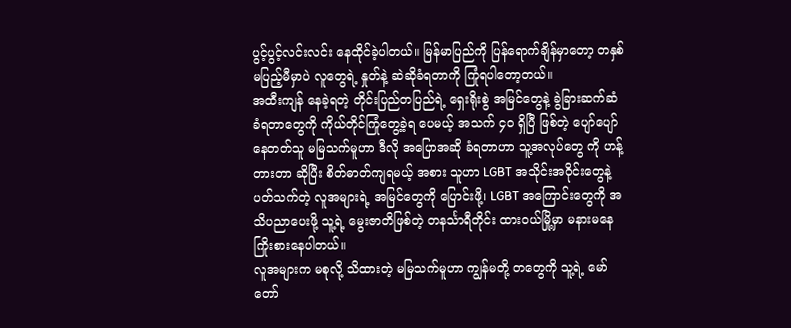ပွင့်ပွင့်လင်းလင်း နေထိုင်ခဲ့ပါတယ်။ မြန်မာပြည်ကို ပြန်ရောက်ချိန်မှာတော့ တနှစ် မပြည့်မီမှာပဲ လူတွေရဲ့ နှုတ်နဲ့ ဆဲဆိုခံရတာကို ကြုံရပါတော့တယ်။
အထီးကျန် နေခဲ့ရတဲ့ တိုင်းပြည်တပြည်ရဲ့ ရှေးရိုးစွဲ အမြင်တွေနဲ့ ခွဲခြားဆက်ဆံခံရတာတွေကို ကိုယ်တိုင်ကြုံတွေ့ခဲ့ရ ပေမယ့် အသက် ၄၀ ရှိပြီ ဖြစ်တဲ့ ပျော်ပျော်နေတတ်သူ မမြသက်မူဟာ ဒီလို အပြောအဆို ခံရတာဟာ သူ့အလုပ်တွေ ကို ဟန့်တားတာ ဆိုပြီး စိတ်ဓာတ်ကျရမယ့် အစား သူဟာ LGBT အသိုင်းအဝိုင်းတွေနဲ့ ပတ်သက်တဲ့ လူအများရဲ့ အမြင်တွေကို ပြောင်းဖို့၊ LGBT အကြောင်းတွေကို အသိပညာပေးဖို့ သူ့ရဲ့ မွေးဇာတိဖြစ်တဲ့ တနင်္သာရီတိုင်း ထားဝယ်မြို့မှာ မနားမနေ ကြိုးစားနေပါတယ်။
လူအများက မစုလို့ သိထားတဲ့ မမြသက်မူဟာ ကျွန်မတို့ တတွေကို သူ့ရဲ့ မော်တော်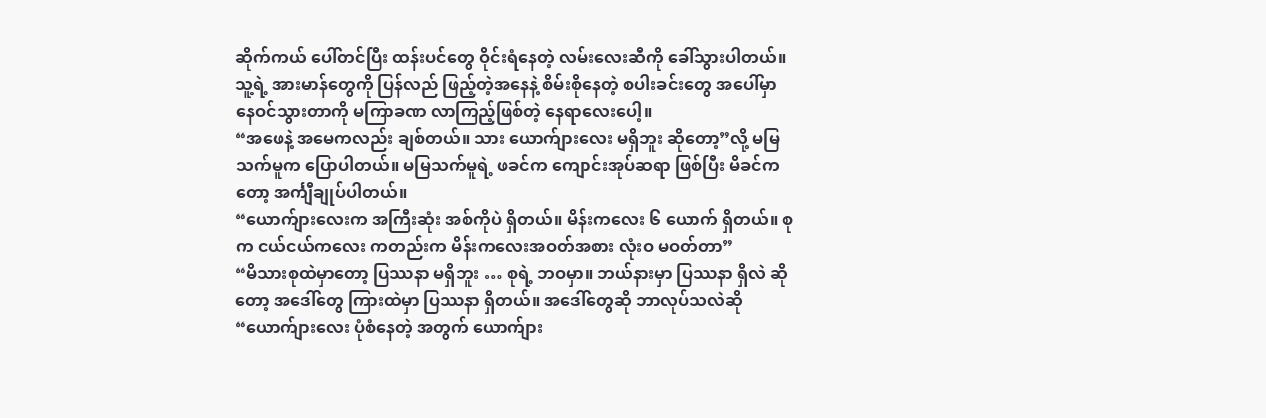ဆိုက်ကယ် ပေါ်တင်ပြီး ထန်းပင်တွေ ဝိုင်းရံနေတဲ့ လမ်းလေးဆီကို ခေါ်သွားပါတယ်။ သူ့ရဲ့ အားမာန်တွေကို ပြန်လည် ဖြည့်တဲ့အနေနဲ့ စိမ်းစိုနေတဲ့ စပါးခင်းတွေ အပေါ်မှာ နေဝင်သွားတာကို မကြာခဏ လာကြည့်ဖြစ်တဲ့ နေရာလေးပေါ့။
“အဖေနဲ့ အမေကလည်း ချစ်တယ်။ သား ယောက်ျားလေး မရှိဘူး ဆိုတော့”လို့ မမြသက်မူက ပြောပါတယ်။ မမြသက်မူရဲ့ ဖခင်က ကျောင်းအုပ်ဆရာ ဖြစ်ပြီး မိခင်ကတော့ အင်္ကျီချုပ်ပါတယ်။
“ယောက်ျားလေးက အကြီးဆုံး အစ်ကိုပဲ ရှိတယ်။ မိန်းကလေး ၆ ယောက် ရှိတယ်။ စုက ငယ်ငယ်ကလေး ကတည်းက မိန်းကလေးအဝတ်အစား လုံးဝ မဝတ်တာ”
“မိသားစုထဲမှာတော့ ပြဿနာ မရှိဘူး … စုရဲ့ ဘဝမှာ။ ဘယ်နားမှာ ပြဿနာ ရှိလဲ ဆိုတော့ အဒေါ်တွေ ကြားထဲမှာ ပြဿနာ ရှိတယ်။ အဒေါ်တွေဆို ဘာလုပ်သလဲဆို “ယောက်ျားလေး ပုံစံနေတဲ့ အတွက် ယောက်ျား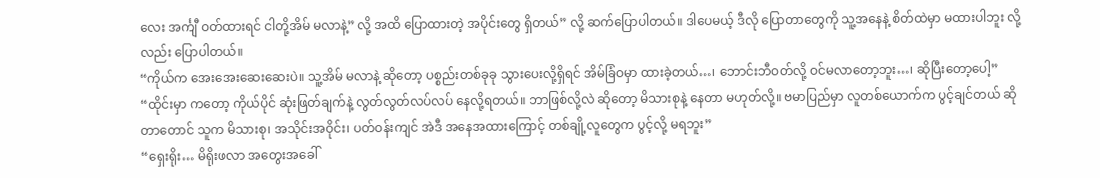လေး အင်္ကျီ ဝတ်ထားရင် ငါတို့အိမ် မလာနဲ့” လို့ အထိ ပြောထားတဲ့ အပိုင်းတွေ ရှိတယ်” လို့ ဆက်ပြောပါတယ်။ ဒါပေမယ့် ဒီလို ပြောတာတွေကို သူ့အနေနဲ့ စိတ်ထဲမှာ မထားပါဘူး လို့လည်း ပြောပါတယ်။
“ကိုယ်က အေးအေးဆေးဆေးပဲ။ သူ့အိမ် မလာနဲ့ ဆိုတော့ ပစ္စည်းတစ်ခုခု သွားပေးလို့ရှိရင် အိမ်ခြံဝမှာ ထားခဲ့တယ်…၊ ဘောင်းဘီဝတ်လို့ ဝင်မလာတော့ဘူး…၊ ဆိုပြီးတော့ပေါ့”
“ထိုင်းမှာ ကတော့ ကိုယ်ပိုင် ဆုံးဖြတ်ချက်နဲ့ လွတ်လွတ်လပ်လပ် နေလို့ရတယ်။ ဘာဖြစ်လို့လဲ ဆိုတော့ မိသားစုနဲ့ နေတာ မဟုတ်လို့။ ဗမာပြည်မှာ လူတစ်ယောက်က ပွင့်ချင်တယ် ဆိုတာတောင် သူက မိသားစု၊ အသိုင်းအဝိုင်း၊ ပတ်ဝန်းကျင် အဲဒီ အနေအထားကြောင့် တစ်ချို့လူတွေက ပွင့်လို့ မရဘူး”
“ရှေးရိုး… မိရိုးဖလာ အတွေးအခေါ်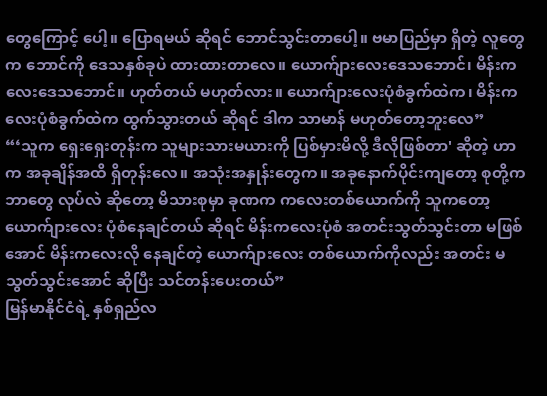တွေကြောင့် ပေါ့။ ပြောရမယ် ဆိုရင် ဘောင်သွင်းတာပေါ့။ ဗမာပြည်မှာ ရှိတဲ့ လူတွေက ဘောင်ကို ဒေသနှစ်ခုပဲ ထားထားတာလေ။ ယောက်ျားလေးဒေသဘောင်၊ မိန်းကလေးဒေသဘောင်။ ဟုတ်တယ် မဟုတ်လား။ ယောက်ျားလေးပုံစံခွက်ထဲက၊ မိန်းကလေးပုံစံခွက်ထဲက ထွက်သွားတယ် ဆိုရင် ဒါက သာမာန် မဟုတ်တော့ဘူးလေ”
“‘သူက ရှေးရှေးတုန်းက သူများသားမယားကို ပြစ်မှားမိလို့ ဒီလိုဖြစ်တာ' ဆိုတဲ့ ဟာက အခုချိန်အထိ ရှိတုန်းလေ။ အသုံးအနှုန်းတွေက။ အခုနောက်ပိုင်းကျတော့ စုတို့က ဘာတွေ လုပ်လဲ ဆိုတော့ မိသားစုမှာ ခုဏက ကလေးတစ်ယောက်ကို သူကတော့ ယောက်ျားလေး ပုံစံနေချင်တယ် ဆိုရင် မိန်းကလေးပုံစံ အတင်းသွတ်သွင်းတာ မဖြစ်အောင် မိန်းကလေးလို နေချင်တဲ့ ယောက်ျားလေး တစ်ယောက်ကိုလည်း အတင်း မသွတ်သွင်းအောင် ဆိုပြီး သင်တန်းပေးတယ်”
မြန်မာနိုင်ငံရဲ့ နှစ်ရှည်လ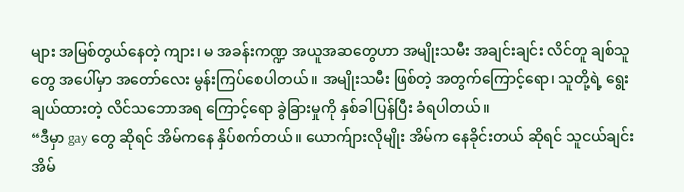များ အမြစ်တွယ်နေတဲ့ ကျား၊ မ အခန်းကဏ္ဍ အယူအဆတွေဟာ အမျိုးသမီး အချင်းချင်း လိင်တူ ချစ်သူတွေ အပေါ်မှာ အတော်လေး မွန်းကြပ်စေပါတယ်။ အမျိုးသမီး ဖြစ်တဲ့ အတွက်ကြောင့်ရော၊ သူတို့ရဲ့ ရွေးချယ်ထားတဲ့ လိင်သဘောအရ ကြောင့်ရော ခွဲခြားမှုကို နှစ်ခါပြန်ပြီး ခံရပါတယ်။
“ဒီမှာ gay တွေ ဆိုရင် အိမ်ကနေ နှိပ်စက်တယ်။ ယောက်ျားလိုမျိုး အိမ်က နေခိုင်းတယ် ဆိုရင် သူငယ်ချင်းအိမ်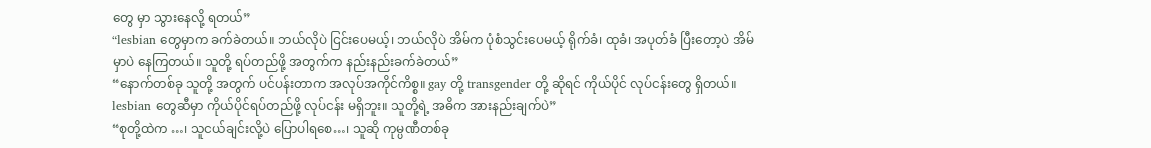တွေ မှာ သွားနေလို့ ရတယ်”
“lesbian တွေမှာက ခက်ခဲတယ်။ ဘယ်လိုပဲ ငြင်းပေမယ့်၊ ဘယ်လိုပဲ အိမ်က ပုံစံသွင်းပေမယ့် ရိုက်ခံ၊ ထုခံ၊ အပုတ်ခံ ပြီးတော့ပဲ အိမ်မှာပဲ နေကြတယ်။ သူတို့ ရပ်တည်ဖို့ အတွက်က နည်းနည်းခက်ခဲတယ်”
“နောက်တစ်ခု သူတို့ အတွက် ပင်ပန်းတာက အလုပ်အကိုင်ကိစ္စ။ gay တို့ transgender တို့ ဆိုရင် ကိုယ်ပိုင် လုပ်ငန်းတွေ ရှိတယ်။ lesbian တွေဆီမှာ ကိုယ်ပိုင်ရပ်တည်ဖို့ လုပ်ငန်း မရှိဘူး။ သူတို့ရဲ့ အဓိက အားနည်းချက်ပဲ”
“စုတို့ထဲက …၊ သူငယ်ချင်းလို့ပဲ ပြောပါရစေ…၊ သူဆို ကုမ္ပဏီတစ်ခု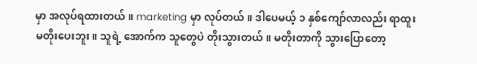မှာ အလုပ်ရထားတယ်။ marketing မှာ လုပ်တယ်။ ဒါပေမယ့် ၁ နှစ်ကျော်လာလည်း ရာထူး မတိုးပေးဘူး။ သူရဲ့ အောက်က သူတွေပဲ တိုးသွားတယ်။ မတိုးတာကို သွားပြောတော့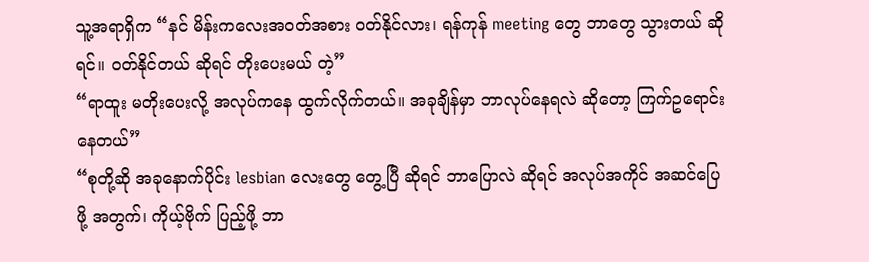သူ့အရာရှိက “နင် မိန်းကလေးအဝတ်အစား ဝတ်နိုင်လား၊ ရန်ကုန် meeting တွေ ဘာတွေ သွားတယ် ဆိုရင်။ ဝတ်နိုင်တယ် ဆိုရင် တိုးပေးမယ် တဲ့”
“ရာထူး မတိုးပေးလို့ အလုပ်ကနေ ထွက်လိုက်တယ်။ အခုချိန်မှာ ဘာလုပ်နေရလဲ ဆိုတော့ ကြက်ဥရောင်းနေတယ်”
“စုတို့ဆို အခုနောက်ပိုင်း lesbian လေးတွေ တွေ့ပြီ ဆိုရင် ဘာပြောလဲ ဆိုရင် အလုပ်အကိုင် အဆင်ပြေဖို့ အတွက်၊ ကိုယ့်ဗိုက် ပြည့်ဖို့ ဘာ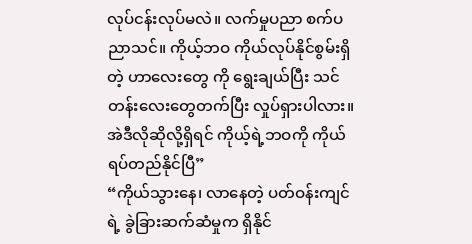လုပ်ငန်းလုပ်မလဲ။ လက်မှုပညာ စက်ပညာသင်။ ကိုယ့်ဘဝ ကိုယ်လုပ်နိုင်စွမ်းရှိတဲ့ ဟာလေးတွေ ကို ရွေးချယ်ပြီး သင်တန်းလေးတွေတက်ပြီး လှုပ်ရှားပါလား။ အဲဒီလိုဆိုလို့ရှိရင် ကိုယ့်ရဲ့ဘဝကို ကိုယ်ရပ်တည်နိုင်ပြီ”
“ကိုယ်သွားနေ၊ လာနေတဲ့ ပတ်ဝန်းကျင်ရဲ့ ခွဲခြားဆက်ဆံမှုက ရှိနိုင်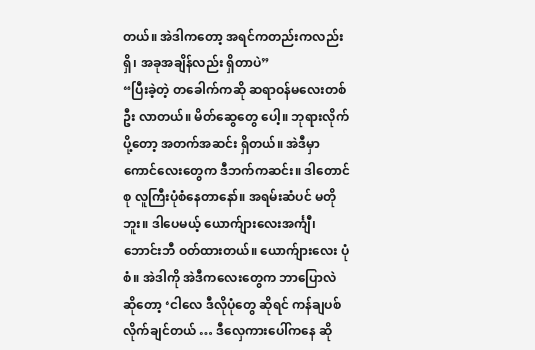တယ်။ အဲဒါကတော့ အရင်ကတည်းကလည်း ရှိ၊ အခုအချိန်လည်း ရှိတာပဲ”
“ပြီးခဲ့တဲ့ တခေါက်ကဆို ဆရာဝန်မလေးတစ်ဦး လာတယ်။ မိတ်ဆွေတွေ ပေါ့။ ဘုရားလိုက်ပို့တော့ အတက်အဆင်း ရှိတယ်။ အဲဒီမှာ ကောင်လေးတွေက ဒီဘက်ကဆင်း။ ဒါတောင် စု လူကြီးပုံစံနေတာနော်။ အရမ်းဆံပင် မတိုဘူး။ ဒါပေမယ့် ယောက်ျားလေးအင်္ကျီ၊ ဘောင်းဘီ ဝတ်ထားတယ်။ ယောက်ျားလေး ပုံစံ။ အဲဒါကို အဲဒီကလေးတွေက ဘာပြောလဲ ဆိုတော့ ‘ငါလေ ဒီလိုပုံတွေ ဆိုရင် ကန်ချပစ်လိုက်ချင်တယ် … ဒီလှေကားပေါ်ကနေ ဆို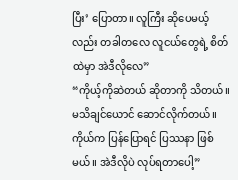ပြီး’ ပြောတာ။ လူကြီး ဆိုပေမယ့်လည်း တခါတလေ လူငယ်တွေရဲ့ စိတ်ထဲမှာ အဲဒီလိုလေ”
“ကိုယ့်ကိုဆဲတယ် ဆိုတာကို သိတယ်။ မသိချင်ယောင် ဆောင်လိုက်တယ်။ ကိုယ်က ပြန်ပြောရင် ပြဿနာ ဖြစ်မယ်။ အဲဒီလိုပဲ လုပ်ရတာပေါ့”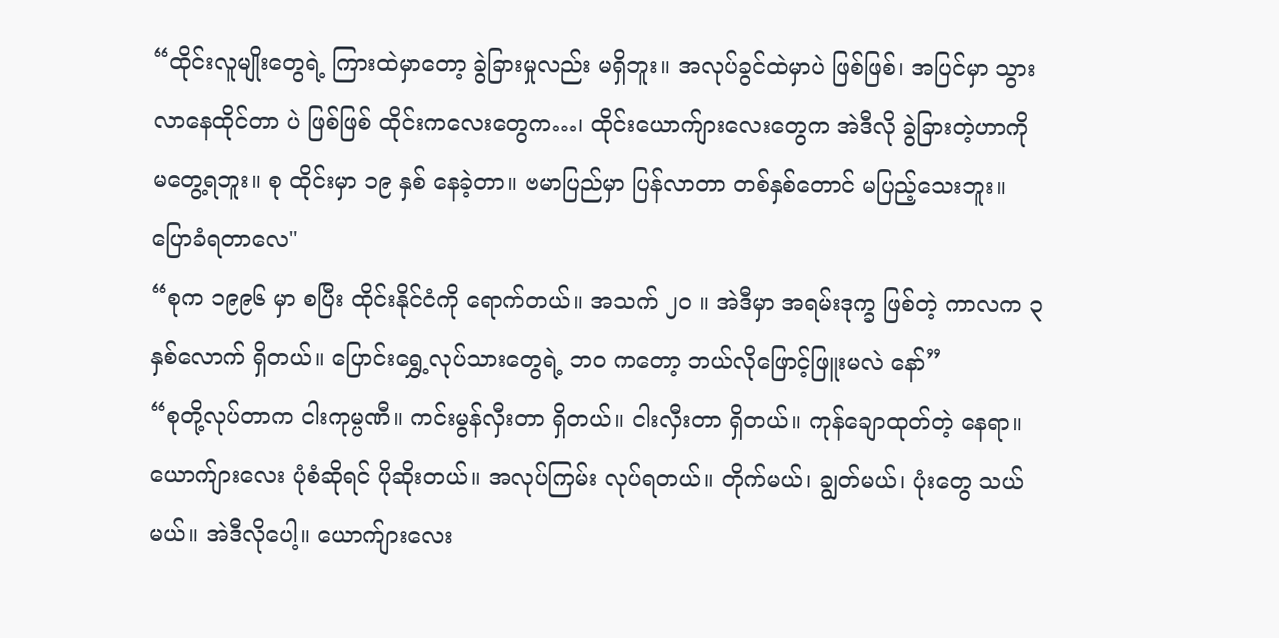“ထိုင်းလူမျိုးတွေရဲ့ ကြားထဲမှာတော့ ခွဲခြားမှုလည်း မရှိဘူး။ အလုပ်ခွင်ထဲမှာပဲ ဖြစ်ဖြစ်၊ အပြင်မှာ သွားလာနေထိုင်တာ ပဲ ဖြစ်ဖြစ် ထိုင်းကလေးတွေက…၊ ထိုင်းယောက်ျားလေးတွေက အဲဒီလို ခွဲခြားတဲ့ဟာကို မတွေ့ရဘူး။ စု ထိုင်းမှာ ၁၉ နှစ် နေခဲ့တာ။ ဗမာပြည်မှာ ပြန်လာတာ တစ်နှစ်တောင် မပြည့်သေးဘူး။ ပြောခံရတာလေ"
“စုက ၁၉၉၆ မှာ စပြီး ထိုင်းနိုင်ငံကို ရောက်တယ်။ အသက် ၂၀ ။ အဲဒီမှာ အရမ်းဒုက္ခ ဖြစ်တဲ့ ကာလက ၃ နှစ်လောက် ရှိတယ်။ ပြောင်းရွှေ့လုပ်သားတွေရဲ့ ဘဝ ကတော့ ဘယ်လိုဖြောင့်ဖြူးမလဲ နော်”
“စုတို့လုပ်တာက ငါးကုမ္ပဏီ။ ကင်းမွန်လှီးတာ ရှိတယ်။ ငါးလှီးတာ ရှိတယ်။ ကုန်ချောထုတ်တဲ့ နေရာ။ ယောက်ျားလေး ပုံစံဆိုရင် ပိုဆိုးတယ်။ အလုပ်ကြမ်း လုပ်ရတယ်။ တိုက်မယ်၊ ချွတ်မယ်၊ ပုံးတွေ သယ်မယ်။ အဲဒီလိုပေါ့။ ယောက်ျားလေး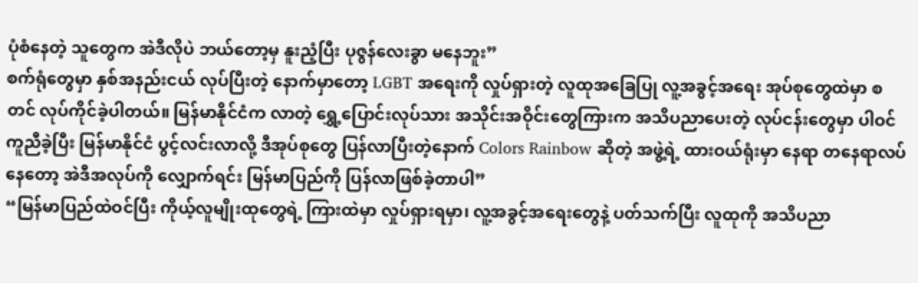ပုံစံနေတဲ့ သူတွေက အဲဒီလိုပဲ ဘယ်တော့မှ နူးညံ့ပြီး ပုဇွန်လေးခွာ မနေဘူး”
စက်ရုံတွေမှာ နှစ်အနည်းငယ် လုပ်ပြီးတဲ့ နောက်မှာတော့ LGBT အရေးကို လှုပ်ရှားတဲ့ လူထုအခြေပြု လူ့အခွင့်အရေး အုပ်စုတွေထဲမှာ စတင် လုပ်ကိုင်ခဲ့ပါတယ်။ မြန်မာနိုင်ငံက လာတဲ့ ရွှေ့ပြောင်းလုပ်သား အသိုင်းအဝိုင်းတွေကြားက အသိပညာပေးတဲ့ လုပ်ငန်းတွေမှာ ပါဝင်ကူညီခဲ့ပြီး မြန်မာနိုင်ငံ ပွင့်လင်းလာလို့ ဒီအုပ်စုတွေ ပြန်လာပြီးတဲ့နောက် Colors Rainbow ဆိုတဲ့ အဖွဲ့ရဲ့ ထားဝယ်ရုံးမှာ နေရာ တနေရာလပ်နေတော့ အဲဒီအလုပ်ကို လျှောက်ရင်း မြန်မာပြည်ကို ပြန်လာဖြစ်ခဲ့တာပါ”
“မြန်မာပြည်ထဲဝင်ပြီး ကိုယ့်လူမျိုးထုတွေရဲ့ ကြားထဲမှာ လှုပ်ရှားရမှာ၊ လူ့အခွင့်အရေးတွေနဲ့ ပတ်သက်ပြီး လူထုကို အသိပညာ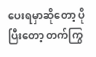ပေးရမှာဆိုတော့ ပိုပြီးတော့ တက်ကြွ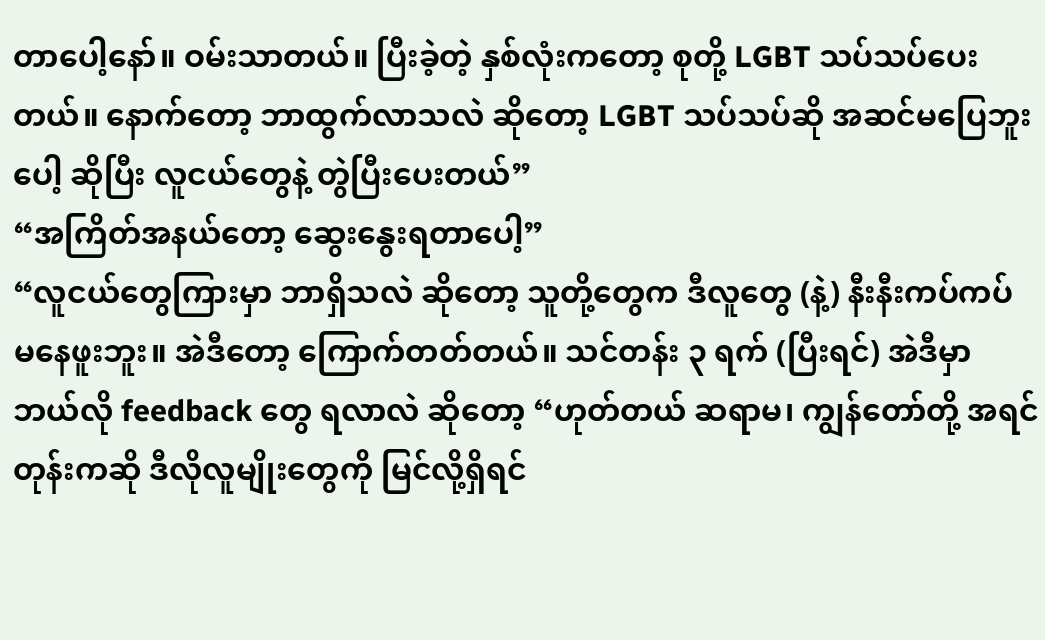တာပေါ့နော်။ ဝမ်းသာတယ်။ ပြီးခဲ့တဲ့ နှစ်လုံးကတော့ စုတို့ LGBT သပ်သပ်ပေးတယ်။ နောက်တော့ ဘာထွက်လာသလဲ ဆိုတော့ LGBT သပ်သပ်ဆို အဆင်မပြေဘူးပေါ့ ဆိုပြီး လူငယ်တွေနဲ့ တွဲပြီးပေးတယ်”
“အကြိတ်အနယ်တော့ ဆွေးနွေးရတာပေါ့”
“လူငယ်တွေကြားမှာ ဘာရှိသလဲ ဆိုတော့ သူတို့တွေက ဒီလူတွေ (နဲ့) နီးနီးကပ်ကပ် မနေဖူးဘူး။ အဲဒီတော့ ကြောက်တတ်တယ်။ သင်တန်း ၃ ရက် (ပြီးရင်) အဲဒီမှာ ဘယ်လို feedback တွေ ရလာလဲ ဆိုတော့ “ဟုတ်တယ် ဆရာမ၊ ကျွန်တော်တို့ အရင်တုန်းကဆို ဒီလိုလူမျိုးတွေကို မြင်လို့ရှိရင်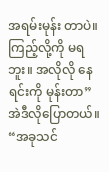အရမ်းမုန်း တာပဲ။ ကြည့်လို့ကို မရဘူး။ အလိုလို နေရင်းကို မုန်းတာ” အဲဒီလိုပြောတယ်။ “အခုသင်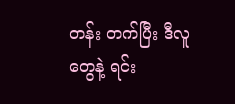တန်း တက်ပြီး ဒီလူတွေနဲ့ ရင်း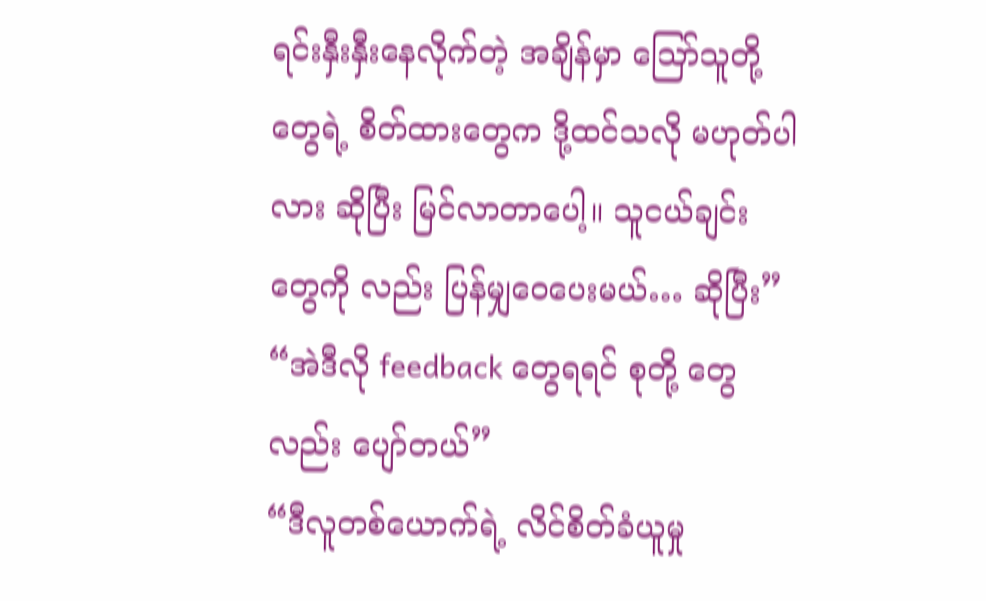ရင်းနှီးနှီးနေလိုက်တဲ့ အချိန်မှာ ဪသူတို့တွေရဲ့ စိတ်ထားတွေက ဒို့ထင်သလို မဟုတ်ပါလား ဆိုပြီး မြင်လာတာပေါ့။ သူငယ်ချင်းတွေကို လည်း ပြန်မျှဝေပေးမယ်… ဆိုပြီး”
“အဲဒီလို feedback တွေရရင် စုတို့ တွေလည်း ပျော်တယ်”
“ဒီလူတစ်ယောက်ရဲ့ လိင်စိတ်ခံယူမှု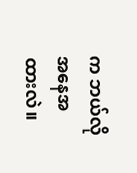က ဘယ်လို အနေအထားလဲ။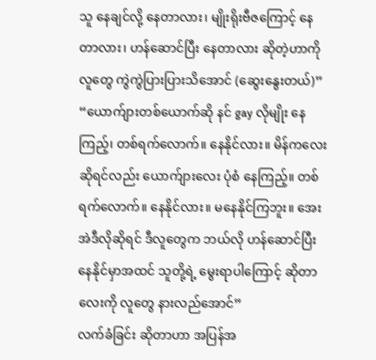သူ နေချင်လို့ နေတာလား၊ မျိုးရိုးဗီဇကြောင့် နေတာလား၊ ဟန်ဆောင်ပြီး နေတာလား ဆိုတဲ့ဟာကို လူတွေ ကွဲကွဲပြားပြားသိအောင် (ဆွေးနွေးတယ်)”
“ယောက်ျားတစ်ယောက်ဆို နင် gay လိုမျိုး နေကြည့်၊ တစ်ရက်လောက်။ နေနိုင်လား။ မိန်ကလေး ဆိုရင်လည်း ယောက်ျားလေး ပုံစံ နေကြည့်။ တစ်ရက်လောက်။ နေနိုင်လား။ မနေနိုင်ကြဘူး။ အေး အဲဒီလိုဆိုရင် ဒီလူတွေက ဘယ်လို ဟန်ဆောင်ပြီး နေနိုင်မှာအထင် သူတို့ရဲ့ မွေးရာပါကြောင့် ဆိုတာလေးကို လူတွေ နားလည်အောင်”
လက်ခံခြင်း ဆိုတာဟာ အပြန်အ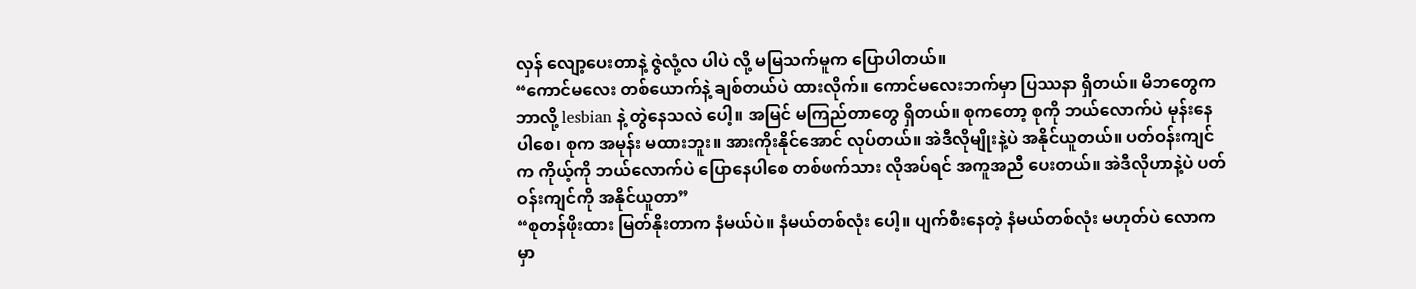လှန် လျော့ပေးတာနဲ့ ဇွဲလုံ့လ ပါပဲ လို့ မမြသက်မူက ပြောပါတယ်။
“ကောင်မလေး တစ်ယောက်နဲ့ ချစ်တယ်ပဲ ထားလိုက်။ ကောင်မလေးဘက်မှာ ပြဿနာ ရှိတယ်။ မိဘတွေက ဘာလို့ lesbian နဲ့ တွဲနေသလဲ ပေါ့။ အမြင် မကြည်တာတွေ ရှိတယ်။ စုကတော့ စုကို ဘယ်လောက်ပဲ မုန်းနေပါစေ၊ စုက အမုန်း မထားဘူး။ အားကိုးနိုင်အောင် လုပ်တယ်။ အဲဒီလိုမျိုးနဲ့ပဲ အနိုင်ယူတယ်။ ပတ်ဝန်းကျင်က ကိုယ့်ကို ဘယ်လောက်ပဲ ပြောနေပါစေ တစ်ဖက်သား လိုအပ်ရင် အကူအညီ ပေးတယ်။ အဲဒီလိုဟာနဲ့ပဲ ပတ်ဝန်းကျင်ကို အနိုင်ယူတာ”
“စုတန်ဖိုးထား မြတ်နိုးတာက နံမယ်ပဲ။ နံမယ်တစ်လုံး ပေါ့။ ပျက်စီးနေတဲ့ နံမယ်တစ်လုံး မဟုတ်ပဲ လောကမှာ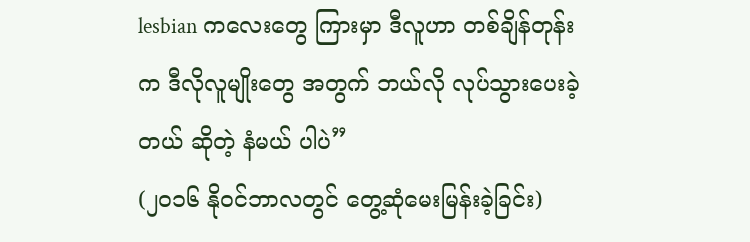lesbian ကလေးတွေ ကြားမှာ ဒီလူဟာ တစ်ချိန်တုန်းက ဒီလိုလူမျိုးတွေ အတွက် ဘယ်လို လုပ်သွားပေးခဲ့တယ် ဆိုတဲ့ နံမယ် ပါပဲ”
(၂၀၁၆ နိုဝင်ဘာလတွင် တွေ့ဆုံမေးမြန်းခဲ့ခြင်း)